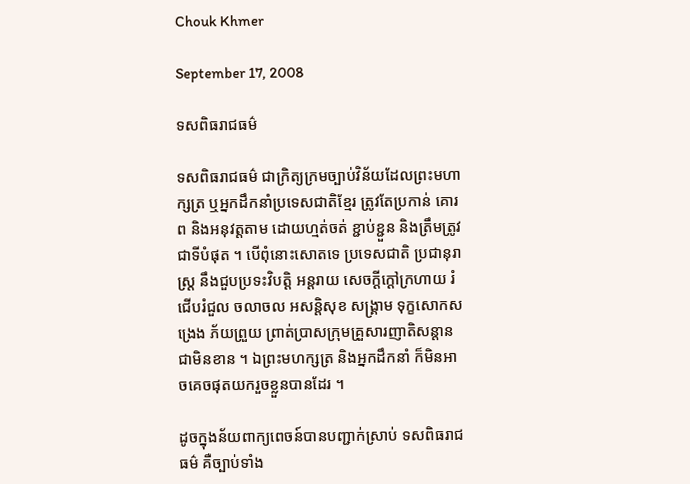Chouk Khmer

September 17, 2008

ទសពិធរាជធម៌

ទសពិធរាជធម៌ ជាក្រិត្យក្រមច្បាប់វិន័យដែលព្រះមហាក្សត្រ ឬអ្នកដឹកនាំប្រទេសជាតិខ្មែរ ត្រូវតែប្រកាន់ គោរព និងអនុវត្តតាម ដោយហ្មត់ចត់ ខ្ជាប់ខ្ជួន និងត្រឹមត្រូវជាទីបំផុត ។ បើពុំនោះសោតទេ ប្រទេសជាតិ ប្រជានុរាស្ត្រ នឹងជួបប្រទះវិបត្តិ អន្តរាយ សេចក្ដីក្ដៅក្រហាយ រំជើបរំជួល ចលាចល អសន្តិសុខ សង្គ្រាម ទុក្ខសោកសង្រេង ភ័យព្រួយ ព្រាត់ប្រាសក្រុមគ្រួសារញាតិសន្ដានជាមិនខាន ។ ឯព្រះមហក្សត្រ និងអ្នកដឹកនាំ ក៏មិនអាចគេចផុតយករួចខ្លួនបានដែរ ។

ដូចក្នុងន័យពាក្យពេចន៍បានបញ្ជាក់ស្រាប់ ទសពិធរាជធម៌ គឺច្បាប់ទាំង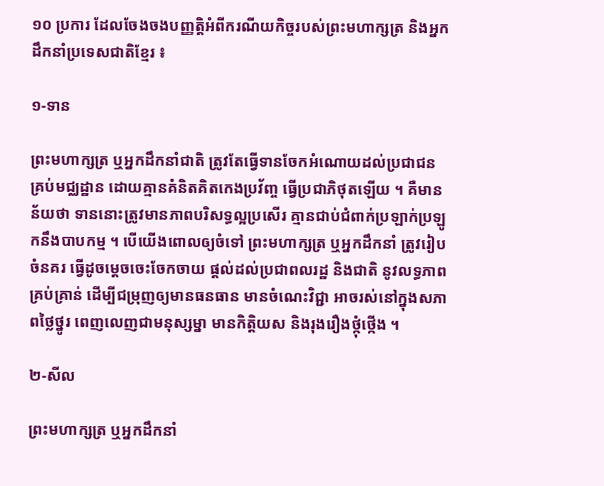១០ ប្រការ ដែលចែងចងបញ្ញត្តិអំពីករណីយកិច្ចរបស់ព្រះមហាក្សត្រ និងអ្នកដឹកនាំប្រទេសជាតិខ្មែរ ៖

១‑ទាន

ព្រះមហាក្សត្រ ឬអ្នកដឹកនាំជាតិ ត្រូវតែធ្វើទានចែកអំណោយដល់ប្រជាជនគ្រប់មជ្ឈដ្ឋាន ដោយគ្មានគំនិតគិតកេងប្រវ័ញ្ច ធ្វើប្រជាភិថុតឡើយ ។ គឺមានន័យថា ទាននោះត្រូវមានភាពបរិសទ្ធល្អប្រសើរ គ្មានជាប់ជំពាក់ប្រឡាក់ប្រឡូកនឹងបាបកម្ម ។ បើយើងពោលឲ្យចំទៅ ព្រះមហាក្សត្រ ឬអ្នកដឹកនាំ ត្រូវរៀបចំនគរ ធ្វើដូចម្ដេចចេះចែកចាយ ផ្ដល់ដល់ប្រជាពលរដ្ឋ និងជាតិ នូវលទ្ធភាពគ្រប់គ្រាន់ ដើម្បីជម្រុញឲ្យមានធនធាន មានចំណេះវិជ្ជា អាចរស់នៅក្នុងសភាពថ្លៃថ្នូរ ពេញលេញជាមនុស្សម្នា មានកិត្តិយស និងរុងរឿងថ្កុំថ្កើង ។

២‑សីល

ព្រះមហាក្សត្រ ឬអ្នកដឹកនាំ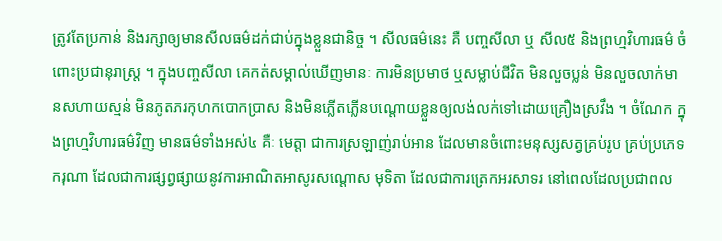ត្រូវតែប្រកាន់ និងរក្សាឲ្យមានសីលធម៌ដក់ជាប់ក្នុងខ្លួនជានិច្ច ។ សីលធម៌នេះ គឺ បញ្ចសីលា ឬ សីល៥ និងព្រហ្មវិហារធម៌ ចំពោះប្រជានុរាស្ត្រ ។ ក្នុងបញ្ចសីលា គេកត់សម្គាល់ឃើញមានៈ ការមិនប្រមាថ ឬសម្លាប់ជីវិត មិនលួចប្លន់ មិនលួចលាក់មានសហាយស្មន់ មិនភូតភរកុហកបោកប្រាស និងមិនភ្លើតភ្លើនបណ្ដោយខ្លួនឲ្យលង់លក់ទៅដោយគ្រឿងស្រវឹង ។ ចំណែក ក្នុងព្រហ្មវិហារធម៌វិញ មានធម៌ទាំងអស់៤ គឺៈ មេត្តា ជាការស្រឡាញ់រាប់អាន ដែលមានចំពោះមនុស្សសត្វគ្រប់រូប គ្រប់ប្រភេទ ករុណា ដែលជាការផ្សព្វផ្សាយនូវការអាណិតអាសូរសណ្ដោស មុទិតា ដែលជាការត្រេកអរសាទរ នៅពេលដែលប្រជាពល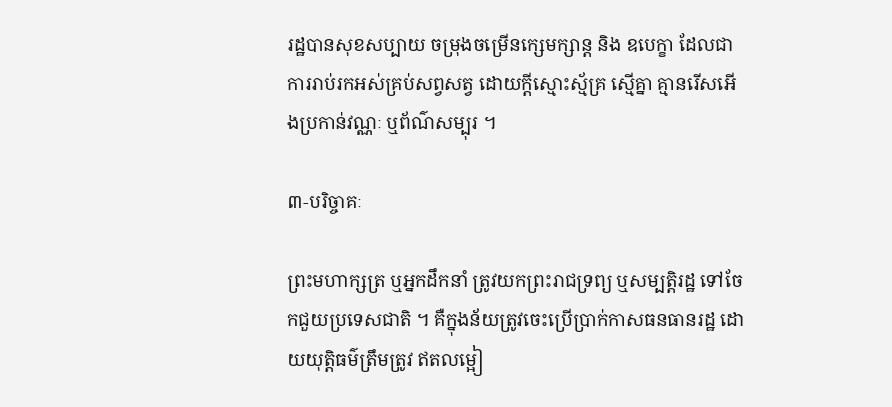រដ្ឋបានសុខសប្បាយ ចម្រុងចម្រើនក្សេមក្សាន្ត និង ឧបេក្ខា ដែលជាការរាប់រកអស់គ្រប់សព្វសត្វ ដោយក្ដីស្មោះស្ម័គ្រ ស្មើគ្នា គ្មានរើសអើងប្រកាន់វណ្ណៈ ឬព័ណ៌សម្បុរ ។

៣‑បរិច្ចាគៈ

ព្រះមហាក្សត្រ ឬអ្នកដឹកនាំ ត្រូវយកព្រះរាជទ្រព្យ ឬសម្បត្តិរដ្ឋ ទៅចែកជួយប្រទេសជាតិ ។ គឺក្នុងន័យត្រូវចេះប្រើប្រាក់កាសធនធានរដ្ឋ ដោយយុត្តិធម៌ត្រឹមត្រូវ ឥតលម្អៀ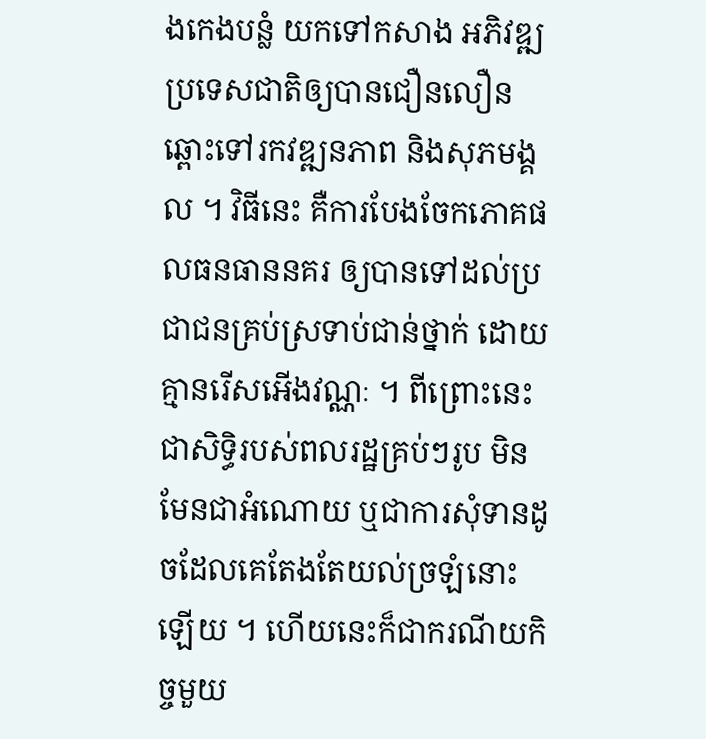ងកេងបន្លំ យកទៅកសាង អភិវឌ្ឍប្រទេសជាតិឲ្យបានជឿនលឿនឆ្ពោះទៅរកវឌ្ឍនភាព និងសុភមង្គល ។ វិធីនេះ គឺការបែងចែកភោគផលធនធាននគរ ឲ្យបានទៅដល់ប្រជាជនគ្រប់ស្រទាប់ជាន់ថ្នាក់ ដោយគ្មានរើសអើងវណ្ណៈ ។ ពីព្រោះនេះជាសិទ្ធិរបស់ពលរដ្ឋគ្រប់ៗរូប មិនមែនជាអំណោយ ឬជាការសុំទានដូចដែលគេតែងតែយល់ច្រឡំនោះឡើយ ។ ហើយនេះក៏ជាករណីយកិច្ចមួយ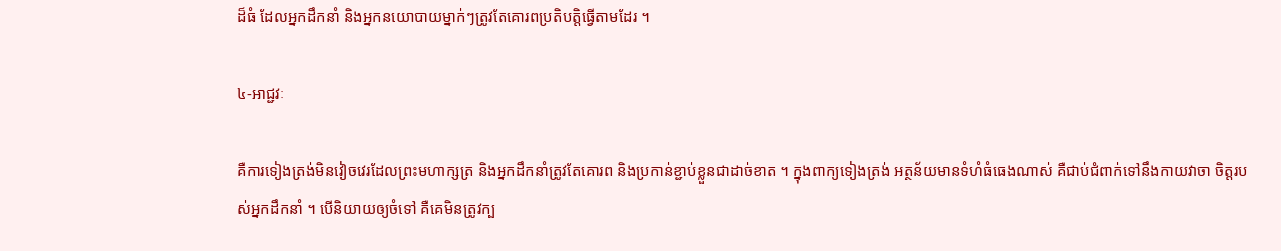ដ៏ធំ ដែលអ្នកដឹកនាំ និងអ្នកនយោបាយម្នាក់ៗត្រូវតែគោរពប្រតិបត្តិធ្វើតាមដែរ ។

៤‑អាជ្ជវៈ

គឺការទៀងត្រង់មិនវៀចវេរដែលព្រះមហាក្សត្រ និងអ្នកដឹកនាំត្រូវតែគោរព និងប្រកាន់ខ្ជាប់ខ្លួនជាដាច់ខាត ។ ក្នុងពាក្យទៀងត្រង់ អត្ថន័យមានទំហំធំធេងណាស់ គឺជាប់ជំពាក់ទៅនឹងកាយវាចា ចិត្តរបស់អ្នកដឹកនាំ ។ បើនិយាយឲ្យចំទៅ គឺគេមិនត្រូវក្ប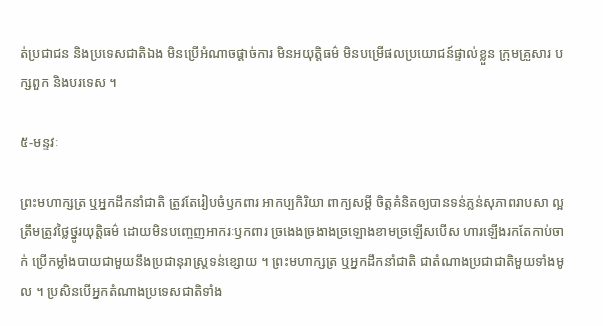ត់ប្រជាជន និងប្រទេសជាតិឯង មិនប្រើអំណាចផ្ដាច់ការ មិនអយុត្តិធម៌ មិនបម្រើផលប្រយោជន៍ផ្ទាល់ខ្លួន ក្រុមគ្រួសារ បក្សពួក និងបរទេស ។

៥‑មន្ទវៈ

ព្រះមហាក្សត្រ ឬអ្នកដឹកនាំជាតិ ត្រូវតែរៀបចំឫកពារ អាកប្បកិរិយា ពាក្យសម្ដី ចិត្តគំនិតឲ្យបានទន់ភ្លន់សុភាពរាបសា ល្អត្រឹមត្រូវថ្លៃថ្នូរយុត្តិធម៌ ដោយមិនបញ្ចេញអាករៈឫកពារ ច្រងេងច្រងាងច្រឡោងខាមច្រឡើសបើស ហារឡើងរកតែកាប់ចាក់ ប្រើកម្លាំងបាយជាមួយនឹងប្រជានុរាស្ត្រទន់ខ្សោយ ។ ព្រះមហាក្សត្រ ឬអ្នកដឹកនាំជាតិ ជាតំណាងប្រជាជាតិមួយទាំងមូល ។ ប្រសិនបើអ្នកតំណាងប្រទេសជាតិទាំង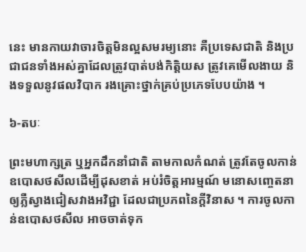នេះ មានកាយវាចារចិត្តមិនល្អសមរម្យនោះ គឺប្រទេសជាតិ និងប្រជាជនទាំងអស់គ្នាដែលត្រូវបាត់បង់កិត្តិយស ត្រូវគេមើលងាយ និងទទួលនូវផលវិបាក រងគ្រោះថ្នាក់គ្រប់ប្រភេទបែបយ៉ាង ។

៦‑តបៈ

ព្រះមហាក្សត្រ ឬអ្នកដឹកនាំជាតិ តាមកាលកំណត់ ត្រូវតែចូលកាន់ឧបោសថសីលដើម្បីដុសខាត់ អប់រំចិត្តអារម្មណ៍ មនោសញ្ចេតនា ឲ្យភ្លឺស្វាងជៀសវាងអវិជ្ជា ដែលជាប្រភពនៃក្ដីវិនាស ។ ការចូលកាន់ឧបោសថសីល អាចចាត់ទុក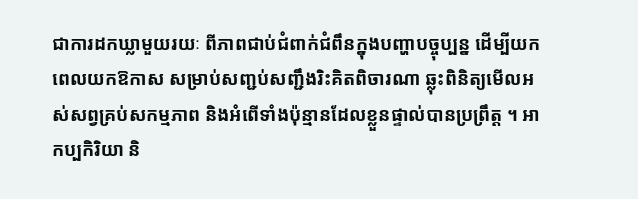ជាការដកឃ្លាមួយរយៈ ពីភាពជាប់ជំពាក់ជំពឹនក្នុងបញ្ហាបច្ចុប្បន្ន ដើម្បីយកពេលយកឱកាស សម្រាប់សញ្ជប់សញ្ជឹងរិះគិតពិចារណា ឆ្លុះពិនិត្យមើលអស់សព្វគ្រប់សកម្មភាព និងអំពើទាំងប៉ុន្មានដែលខ្លួនផ្ទាល់បានប្រព្រឹត្ត ។ អាកប្បកិរិយា និ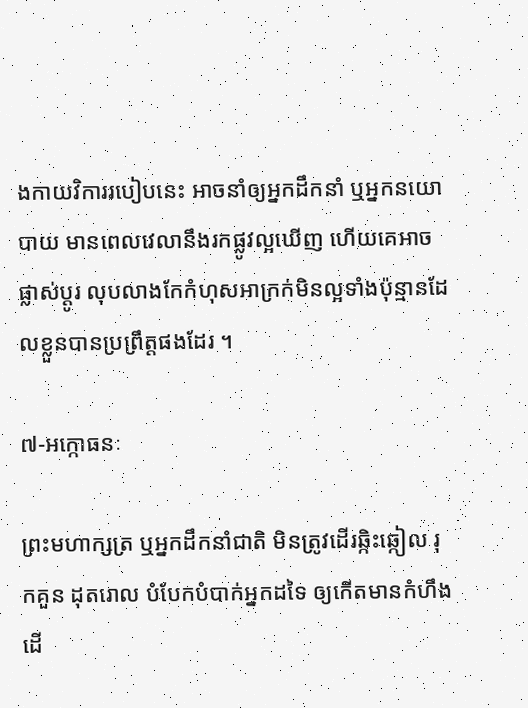ងកាយវិការរបៀបនេះ អាចនាំឲ្យអ្នកដឹកនាំ ឬអ្នកនយោបាយ មានពេលវេលានឹងរកផ្លូវល្អឃើញ ហើយគេអាចផ្លាស់ប្ដូរ លុបលាងកែកំហុសអាក្រក់មិនល្អទាំងប៉ុន្មានដែលខ្លួនបានប្រព្រឹត្តផងដែរ ។

៧‑អក្កោធនៈ

ព្រះមហាក្សត្រ ឬអ្នកដឹកនាំជាតិ មិនត្រូវដើរឆ្កិះឆ្កៀល រុកគួន ដុតរោល បំបែកបំបាក់អ្នកដទៃ ឲ្យកើតមានកំហឹង ដើ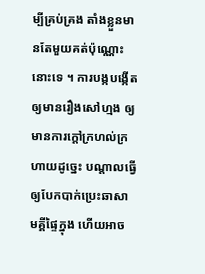ម្បីគ្រប់គ្រង តាំងខ្លួនមានតែមួយគត់ប៉ុណ្ណោះនោះទេ ។ ការបង្កបង្កើតឲ្យមានរឿងសៅហ្មង ឲ្យមានការក្ដៅក្រហល់ក្រហាយដូច្នេះ បណ្ដាលធ្វើឲ្យបែកបាក់ប្រេះឆាសាមគ្គីផ្ទៃក្នុង ហើយអាច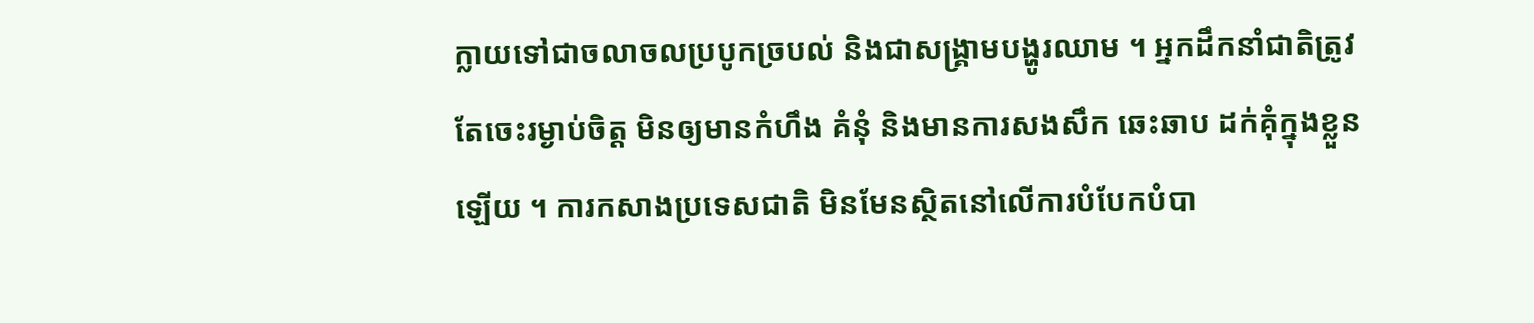ក្លាយទៅជាចលាចលប្របូកច្របល់ និងជាសង្គ្រាមបង្ហូរឈាម ។ អ្នកដឹកនាំជាតិត្រូវតែចេះរម្ងាប់ចិត្ត មិនឲ្យមានកំហឹង គំនុំ និងមានការសងសឹក ឆេះឆាប ដក់គុំក្នុងខ្លួនឡើយ ។ ការកសាងប្រទេសជាតិ មិនមែនស្ថិតនៅលើការបំបែកបំបា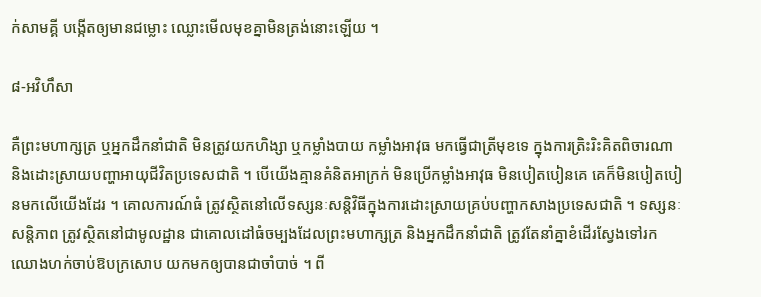ក់សាមគ្គី បង្កើតឲ្យមានជម្លោះ ឈ្លោះមើលមុខគ្នាមិនត្រង់នោះឡើយ ។

៨‑អវិហឹសា

គឺព្រះមហាក្សត្រ ឬអ្នកដឹកនាំជាតិ មិនត្រូវយកហិង្សា ឬកម្លាំងបាយ កម្លាំងអាវុធ មកធ្វើជាត្រីមុខទេ ក្នុងការត្រិះរិះគិតពិចារណា និងដោះស្រាយបញ្ហាអាយុជីវិតប្រទេសជាតិ ។ បើយើងគ្មានគំនិតអាក្រក់ មិនប្រើកម្លាំងអាវុធ មិនបៀតបៀនគេ គេក៏មិនបៀតបៀនមកលើយើងដែរ ។ គោលការណ៍ធំ ត្រូវស្ថិតនៅលើទស្សនៈសន្តិវិធីក្នុងការដោះស្រាយគ្រប់បញ្ហាកសាងប្រទេសជាតិ ។ ទស្សនៈសន្តិភាព ត្រូវស្ថិតនៅជាមូលដ្ឋាន ជាគោលដៅធំចម្បងដែលព្រះមហាក្សត្រ និងអ្នកដឹកនាំជាតិ ត្រូវតែនាំគ្នាខំដើរស្វែងទៅរក ឈោងហក់ចាប់ឱបក្រសោប យកមកឲ្យបានជាចាំបាច់ ។ ពី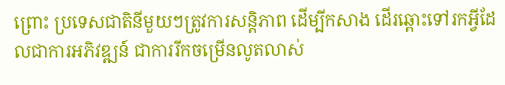ព្រោះ ប្រទេសជាតិនីមួយៗត្រូវការសន្តិភាព ដើម្បីកសាង ដើរឆ្ពោះទៅរកអ្វីដែលជាការអភិវឌ្ឍន៍ ជាការរីកចម្រើនលូតលាស់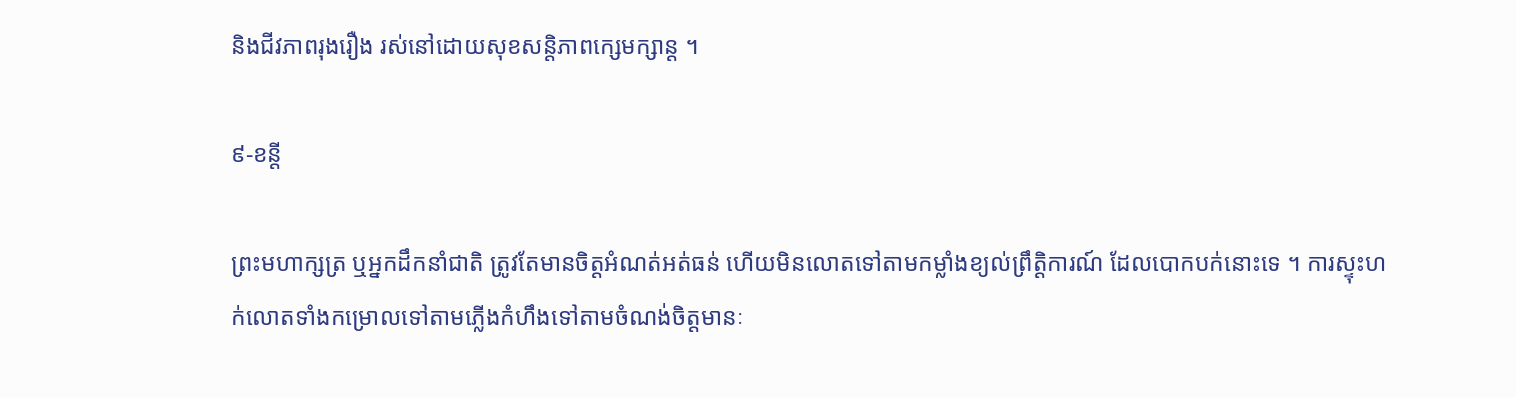និងជីវភាពរុងរឿង រស់នៅដោយសុខសន្តិភាពក្សេមក្សាន្ត ។

៩‑ខន្តី

ព្រះមហាក្សត្រ ឬអ្នកដឹកនាំជាតិ ត្រូវតែមានចិត្តអំណត់អត់ធន់ ហើយមិនលោតទៅតាមកម្លាំងខ្យល់ព្រឹត្តិការណ៍ ដែលបោកបក់នោះទេ ។ ការស្ទុះហក់លោតទាំងកម្រោលទៅតាមភ្លើងកំហឹងទៅតាមចំណង់ចិត្តមានៈ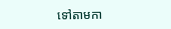ទៅតាមកា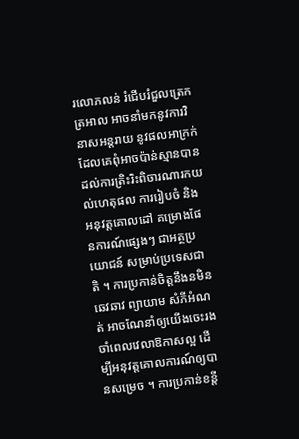រលោភលន់ រំជើបរំជួលត្រេកត្រអាល អាចនាំមកនូវការវិនាសអន្តរាយ នូវផលអាក្រក់ ដែលគេពុំអាចប៉ាន់ស្មានបាន ដល់ការត្រិះរិះពិចារណារកយល់ហេតុផល ការរៀបចំ និងអនុវត្តគោលដៅ គម្រោងផែនការណ៍ផ្សេងៗ ជាអត្ថប្រយោជន៍ សម្រាប់ប្រទេសជាតិ ។ ការប្រកាន់ចិត្តនឹងនមិនឆេវឆាវ ព្យាយាម សំភីអំណត់ អាចណែនាំឲ្យយើងចេះរងចាំពេលវេលាឱកាសល្អ ដើម្បីអនុវត្តគោលការណ៍ឲ្យបានសម្រេច ។ ការប្រកាន់ខន្តី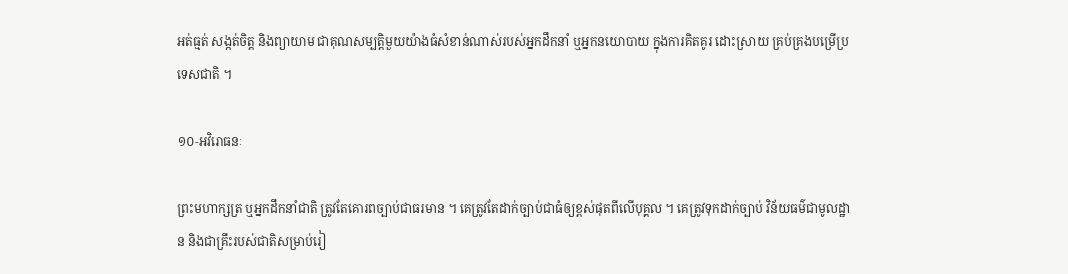អត់ធ្មត់ សង្កត់ចិត្ត និងព្យាយាម ជាគុណសម្បត្តិមួយយ៉ាងធំសំខាន់ណាស់របស់អ្នកដឹកនាំ ឬអ្នកនយោបាយ ក្នុងការគិតគូរ ដោះស្រាយ គ្រប់គ្រងបម្រើប្រទេសជាតិ ។

១០‑អវិរោធនៈ

ព្រះមហាក្សត្រ ឬអ្នកដឹកនាំជាតិ ត្រូវតែគោរពច្បាប់ជាធរមាន ។ គេត្រូវតែដាក់ច្បាប់ជាធំឲ្យខ្ពស់ផុតពីលើបុគ្គល ។ គេត្រូវទុកដាក់ច្បាប់ វិន័យធម៌ជាមូលដ្ឋាន និងជាគ្រឹះរបស់ជាតិសម្រាប់រៀ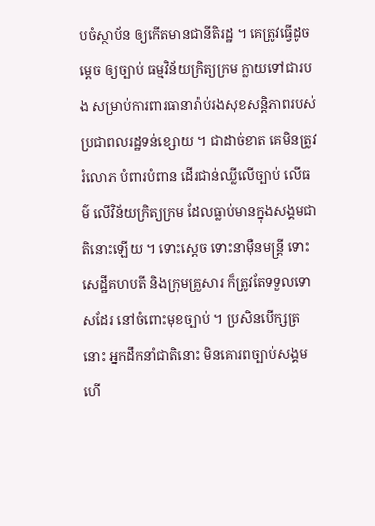បចំស្ថាប័ន ឲ្យកើតមានជានីតិរដ្ឋ ។ គេត្រូវធ្វើដូចម្ដេច ឲ្យច្បាប់ ធម្មវិន័យក្រិត្យក្រម ក្លាយទៅជារបង សម្រាប់ការពារធានារ៉ាប់រងសុខសន្តិភាពរបស់ប្រជាពលរដ្ឋទន់ខ្សោយ ។ ជាដាច់ខាត គេមិនត្រូវរំលោភ បំពារបំពាន ដើរជាន់ឈ្លីលើច្បាប់ លើធម៌ លើវិន័យក្រិត្យក្រម ដែលធ្លាប់មានក្នុងសង្គមជាតិនោះឡើយ ។ ទោះស្ដេច ទោះនាម៉ឺនមន្ត្រី ទោះសេដ្ឋីគហបតី និងក្រុមគ្រួសារ ក៏ត្រូវតែទទួលទោសដែរ នៅចំពោះមុខច្បាប់ ។ ប្រសិនបើក្សត្រនោះ អ្នកដឹកនាំជាតិនោះ មិនគោរពច្បាប់សង្គម ហើ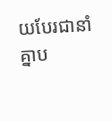យបែរជានាំគ្នាប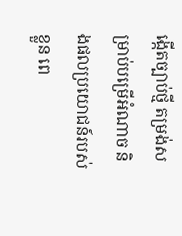ង្កើតច្បាប់ថ្មី តម្រង់សម្រាប់បម្រើអំណាច និងផលប្រយោជន៍របស់ខ្លួន ពេ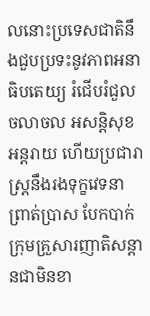លនោះប្រទេសជាតិនឹងជួបប្រទះនូវភាពអនាធិបតេយ្យ រំជើបរំជួល ចលាចល អសន្តិសុខ អន្តរាយ ហើយប្រជារាស្ត្រនឹងរងទុក្ខវេទនា ព្រាត់ប្រាស បែកបាក់ក្រុមគ្រួសារញាតិសន្ដានជាមិនខា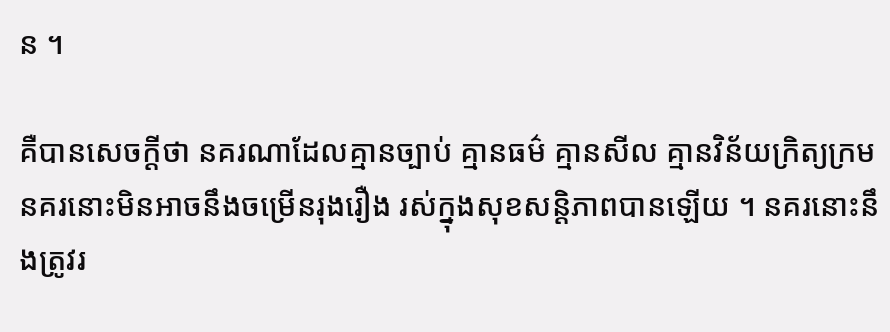ន ។

គឺបានសេចក្ដីថា នគរណាដែលគ្មានច្បាប់ គ្មានធម៌ គ្មានសីល គ្មានវិន័យក្រិត្យក្រម នគរនោះមិនអាចនឹងចម្រើនរុងរឿង រស់ក្នុងសុខសន្តិភាពបានឡើយ ។ នគរនោះនឹងត្រូវរ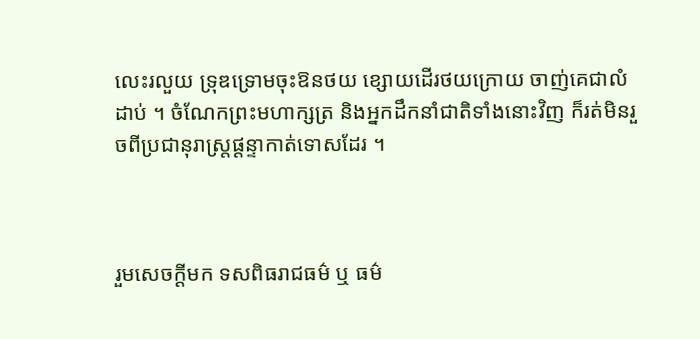លេះរលួយ ទ្រុឌទ្រោមចុះឱនថយ ខ្សោយដើរថយក្រោយ ចាញ់គេជាលំដាប់ ។ ចំណែកព្រះមហាក្សត្រ និងអ្នកដឹកនាំជាតិទាំងនោះវិញ ក៏រត់មិនរួចពីប្រជានុរាស្ត្រផ្ដន្ទាកាត់ទោសដែរ ។



រួមសេចក្ដីមក ទសពិធរាជធម៌ ឬ ធម៌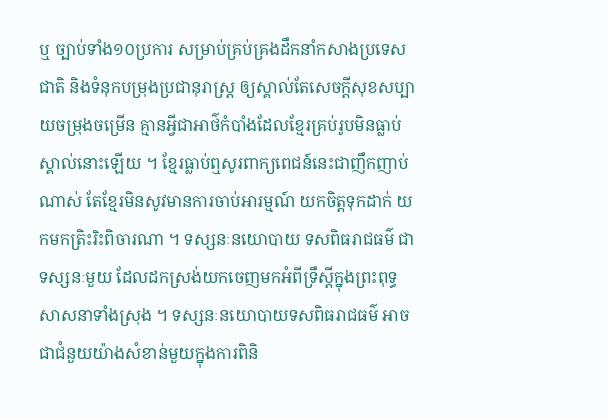ឬ ច្បាប់ទាំង១០ប្រការ សម្រាប់គ្រប់គ្រងដឹកនាំកសាងប្រទេសជាតិ និងទំនុកបម្រុងប្រជានុរាស្ត្រ ឲ្យស្គាល់តែសេចក្ដីសុខសប្បាយចម្រុងចម្រើន គ្មានអ្វីជាអាថ៌កំបាំងដែលខ្មែរគ្រប់រូបមិនធ្លាប់ស្គាល់នោះឡើយ ។ ខ្មែរធ្លាប់ឮសូរពាក្យពេជន៍នេះជាញឹកញាប់ណាស់ តែខ្មែរមិនសូវមានការចាប់អារម្មណ៍ យកចិត្តទុកដាក់ យកមកត្រិះរិះពិចារណា ។ ទស្សនៈនយោបាយ ទសពិធរាជធម៌ ជាទស្សនៈមួយ ដែលដកស្រង់យកចេញមកអំពីទ្រឹស្ដីក្នុងព្រះពុទ្ធសាសនាទាំងស្រុង ។ ទស្សនៈនយោបាយទសពិធរាជធម៌ អាចជាជំនួយយ៉ាងសំខាន់មួយក្នុងការពិនិ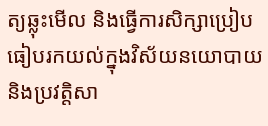ត្យឆ្លុះមើល និងធ្វើការសិក្សាប្រៀបធៀបរកយល់ក្នុងវិស័យនយោបាយ និងប្រវត្តិសា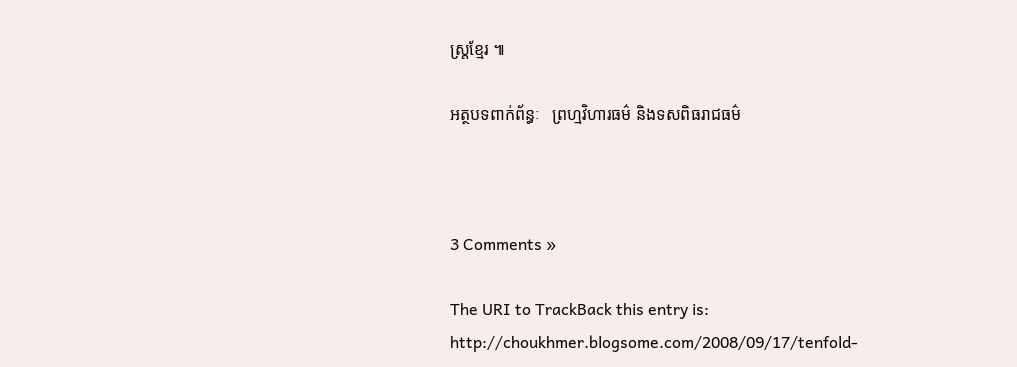ស្ត្រខ្មែរ ៕

អត្ថបទពាក់ព័ន្ធៈ   ព្រហ្មវិហារធម៌ និងទសពិធរាជធម៌



3 Comments »

The URI to TrackBack this entry is: http://choukhmer.blogsome.com/2008/09/17/tenfold-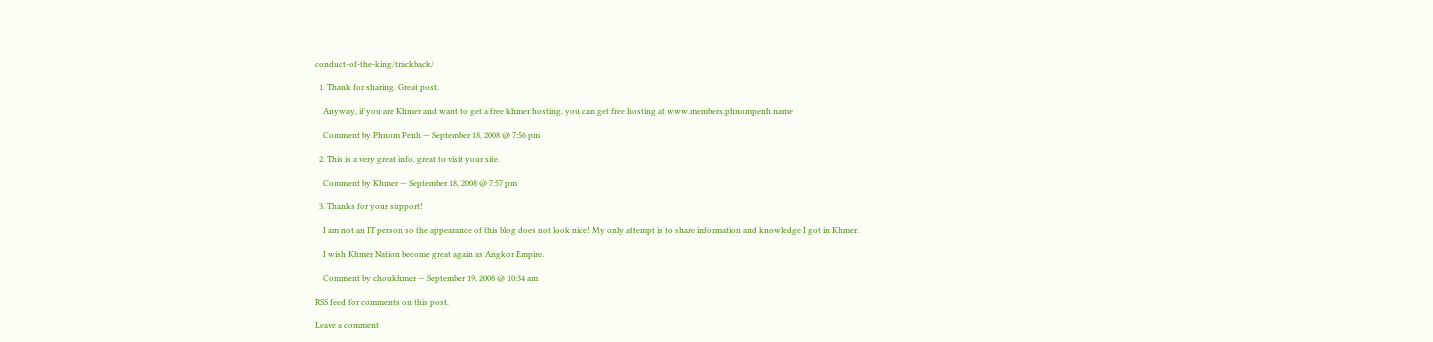conduct-of-the-king/trackback/

  1. Thank for sharing. Great post.

    Anyway, if you are Khmer and want to get a free khmer hosting, you can get free hosting at www.members.phnompenh.name

    Comment by Phnom Penh — September 18, 2008 @ 7:56 pm

  2. This is a very great info, great to visit your site.

    Comment by Khmer — September 18, 2008 @ 7:57 pm

  3. Thanks for your support!

    I am not an IT person so the appearance of this blog does not look nice! My only attempt is to share information and knowledge I got in Khmer.

    I wish Khmer Nation become great again as Angkor Empire.

    Comment by choukhmer — September 19, 2008 @ 10:34 am

RSS feed for comments on this post.

Leave a comment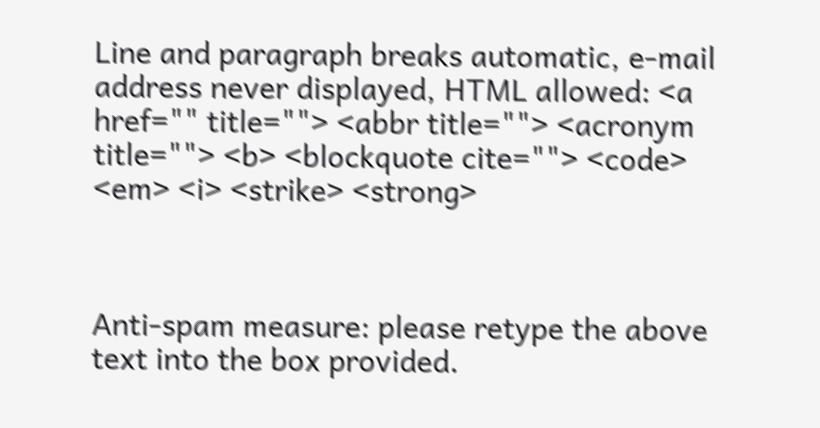Line and paragraph breaks automatic, e-mail address never displayed, HTML allowed: <a href="" title=""> <abbr title=""> <acronym title=""> <b> <blockquote cite=""> <code> <em> <i> <strike> <strong>



Anti-spam measure: please retype the above text into the box provided.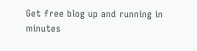Get free blog up and running in minutes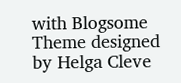with Blogsome
Theme designed by Helga Cleve